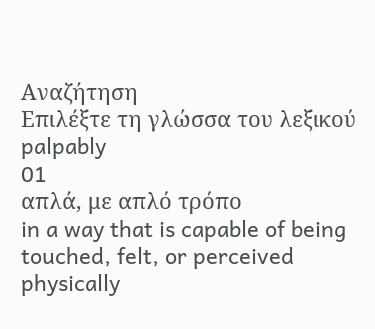Αναζήτηση
Επιλέξτε τη γλώσσα του λεξικού
palpably
01
απλά, με απλό τρόπο
in a way that is capable of being touched, felt, or perceived physically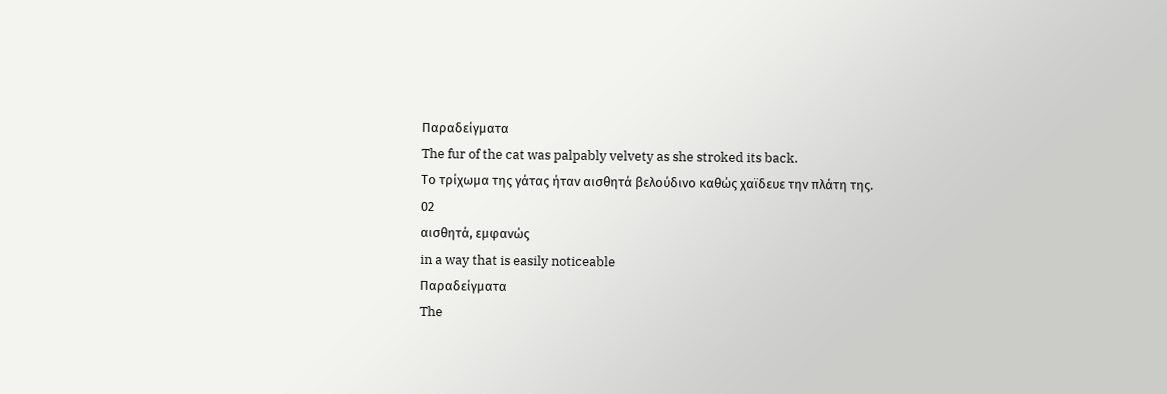Παραδείγματα
The fur of the cat was palpably velvety as she stroked its back.
Το τρίχωμα της γάτας ήταν αισθητά βελούδινο καθώς χαϊδευε την πλάτη της.
02
αισθητά, εμφανώς
in a way that is easily noticeable
Παραδείγματα
The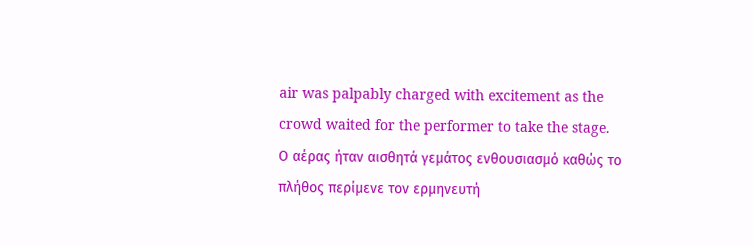air was palpably charged with excitement as the crowd waited for the performer to take the stage.
Ο αέρας ήταν αισθητά γεμάτος ενθουσιασμό καθώς το πλήθος περίμενε τον ερμηνευτή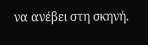να ανέβει στη σκηνή.